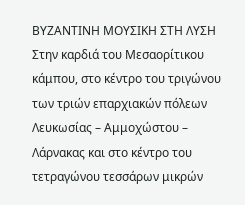ΒΥΖΑΝΤΙΝΗ ΜΟΥΣΙΚΗ ΣΤΗ ΛΥΣΗ
Στην καρδιά του Μεσαορίτικου κάμπου, στο κέντρο του τριγώνου των τριών επαρχιακών πόλεων Λευκωσίας – Αμμοχώστου – Λάρνακας και στο κέντρο του τετραγώνου τεσσάρων μικρών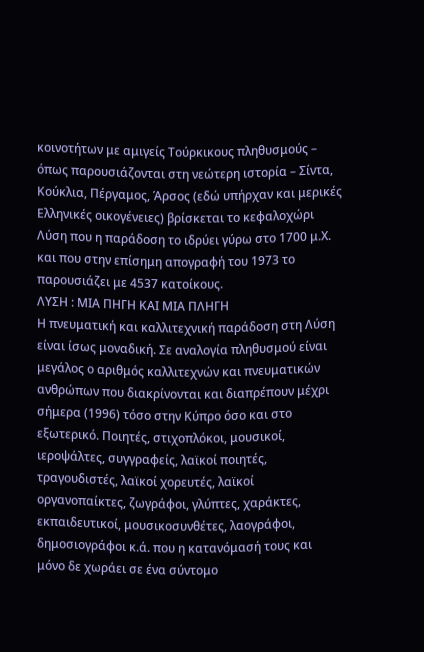κοινοτήτων με αμιγείς Τούρκικους πληθυσμούς – όπως παρουσιάζονται στη νεώτερη ιστορία – Σίντα, Κούκλια, Πέργαμος, Άρσος (εδώ υπήρχαν και μερικές Ελληνικές οικογένειες) βρίσκεται το κεφαλοχώρι Λύση που η παράδοση το ιδρύει γύρω στο 1700 μ.Χ. και που στην επίσημη απογραφή του 1973 το παρουσιάζει με 4537 κατοίκους.
ΛΥΣΗ : ΜΙΑ ΠΗΓΗ ΚΑΙ ΜΙΑ ΠΛΗΓΗ
Η πνευματική και καλλιτεχνική παράδοση στη Λύση είναι ίσως μοναδική. Σε αναλογία πληθυσμού είναι μεγάλος ο αριθμός καλλιτεχνών και πνευματικών ανθρώπων που διακρίνονται και διαπρέπουν μέχρι σήμερα (1996) τόσο στην Κύπρο όσο και στο εξωτερικό. Ποιητές, στιχοπλόκοι, μουσικοί, ιεροψάλτες, συγγραφείς, λαϊκοί ποιητές, τραγουδιστές, λαϊκοί χορευτές, λαϊκοί οργανοπαίκτες, ζωγράφοι, γλύπτες, χαράκτες, εκπαιδευτικοί, μουσικοσυνθέτες, λαογράφοι, δημοσιογράφοι κ.ά. που η κατανόμασή τους και μόνο δε χωράει σε ένα σύντομο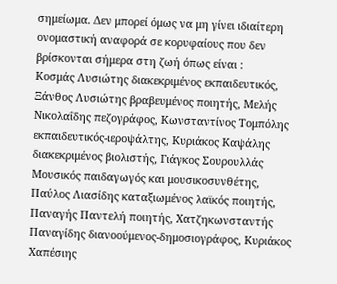σημείωμα. Δεν μπορεί όμως να μη γίνει ιδιαίτερη ονομαστική αναφορά σε κορυφαίους που δεν βρίσκονται σήμερα στη ζωή όπως είναι :
Κοσμάς Λυσιώτης διακεκριμένος εκπαιδευτικός, Ξάνθος Λυσιώτης βραβευμένος ποιητής, Μελής Νικολαΐδης πεζογράφος, Κωνσταντίνος Τομπόλης εκπαιδευτικός-ιεροψάλτης, Κυριάκος Καψάλης διακεκριμένος βιολιστής, Γιάγκος Σουρουλλάς Μουσικός παιδαγωγός και μουσικοσυνθέτης, Παύλος Λιασίδης καταξιωμένος λαϊκός ποιητής, Παναγής Παντελή ποιητής, Χατζηκωνσταντής Παναγίδης διανοούμενος-δημοσιογράφος, Κυριάκος Χαπέσιης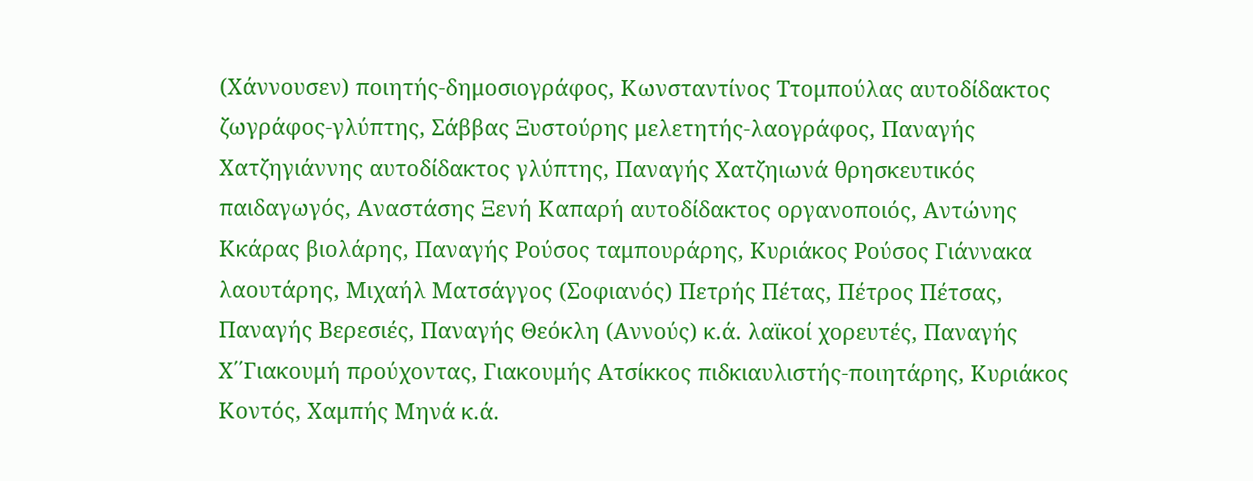(Χάννουσεν) ποιητής-δημοσιογράφος, Κωνσταντίνος Ττομπούλας αυτοδίδακτος ζωγράφος-γλύπτης, Σάββας Ξυστούρης μελετητής-λαογράφος, Παναγής Χατζηγιάννης αυτοδίδακτος γλύπτης, Παναγής Χατζηιωνά θρησκευτικός παιδαγωγός, Αναστάσης Ξενή Καπαρή αυτοδίδακτος οργανοποιός, Αντώνης Κκάρας βιολάρης, Παναγής Ρούσος ταμπουράρης, Κυριάκος Ρούσος Γιάννακα λαουτάρης, Μιχαήλ Ματσάγγος (Σοφιανός) Πετρής Πέτας, Πέτρος Πέτσας, Παναγής Βερεσιές, Παναγής Θεόκλη (Αννούς) κ.ά. λαϊκοί χορευτές, Παναγής Χ΄΄Γιακουμή προύχοντας, Γιακουμής Ατσίκκος πιδκιαυλιστής-ποιητάρης, Κυριάκος Κοντός, Χαμπής Μηνά κ.ά.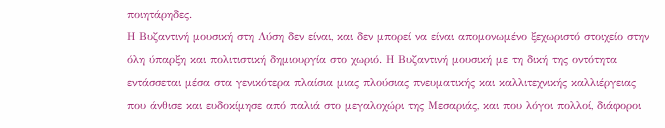ποιητάρηδες.
Η Βυζαντινή μουσική στη Λύση δεν είναι, και δεν μπορεί να είναι απομονωμένο ξεχωριστό στοιχείο στην όλη ύπαρξη και πολιτιστική δημιουργία στο χωριό. Η Βυζαντινή μουσική με τη δική της οντότητα εντάσσεται μέσα στα γενικότερα πλαίσια μιας πλούσιας πνευματικής και καλλιτεχνικής καλλιέργειας που άνθισε και ευδοκίμησε από παλιά στο μεγαλοχώρι της Μεσαριάς, και που λόγοι πολλοί, διάφοροι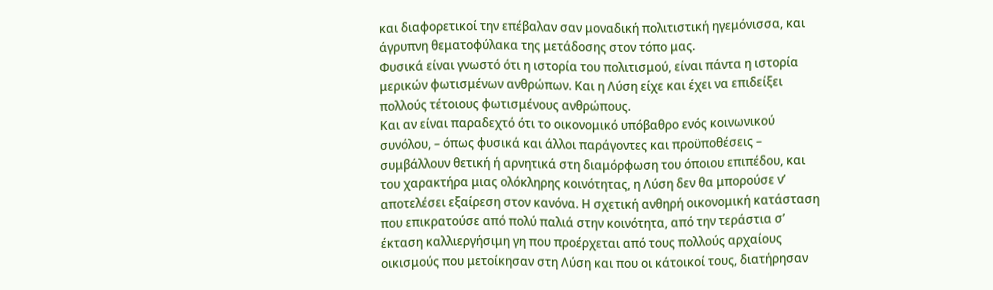και διαφορετικοί την επέβαλαν σαν μοναδική πολιτιστική ηγεμόνισσα, και άγρυπνη θεματοφύλακα της μετάδοσης στον τόπο μας.
Φυσικά είναι γνωστό ότι η ιστορία του πολιτισμού, είναι πάντα η ιστορία μερικών φωτισμένων ανθρώπων. Και η Λύση είχε και έχει να επιδείξει πολλούς τέτοιους φωτισμένους ανθρώπους.
Και αν είναι παραδεχτό ότι το οικονομικό υπόβαθρο ενός κοινωνικού συνόλου, – όπως φυσικά και άλλοι παράγοντες και προϋποθέσεις – συμβάλλουν θετική ή αρνητικά στη διαμόρφωση του όποιου επιπέδου, και του χαρακτήρα μιας ολόκληρης κοινότητας, η Λύση δεν θα μπορούσε ν’ αποτελέσει εξαίρεση στον κανόνα. Η σχετική ανθηρή οικονομική κατάσταση που επικρατούσε από πολύ παλιά στην κοινότητα, από την τεράστια σ’ έκταση καλλιεργήσιμη γη που προέρχεται από τους πολλούς αρχαίους οικισμούς που μετοίκησαν στη Λύση και που οι κάτοικοί τους, διατήρησαν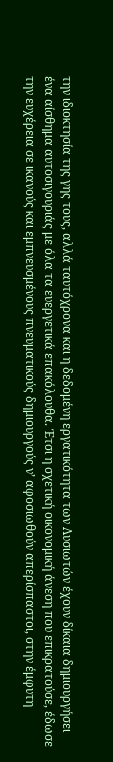την ιδιοκτησία της γης τους, αλλά ταυτόχρονα και η δεδομένη εργατικότητα των Λυσιωτών έχουν δίκαια δημιουργήσει ένα αίσθημα αυτοσιγουριάς με όλα τα ευεργετικά επακόλουθα. Έτσι η σχετική οικονομική άνεση που επικρατούσε, έδωσε την ευχέρεια σε ικανούς και εμπνευσμένους πνευματικούς δημιουργούς ν’ αφοσιωθούν απερίσπαστοι, στην έμφυτη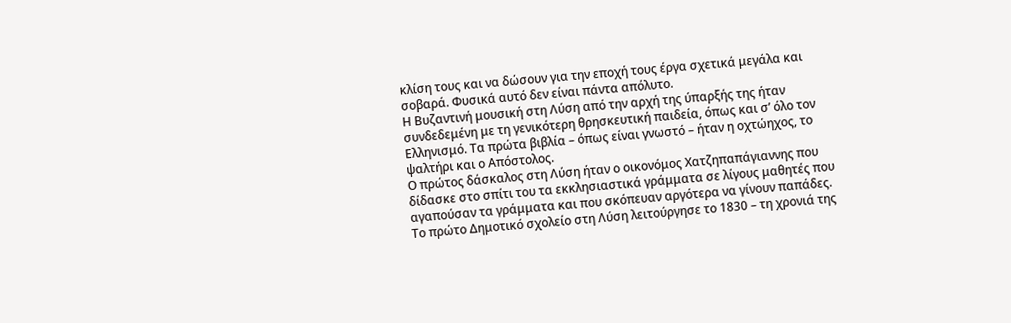κλίση τους και να δώσουν για την εποχή τους έργα σχετικά μεγάλα και σοβαρά. Φυσικά αυτό δεν είναι πάντα απόλυτο.
Η Βυζαντινή μουσική στη Λύση από την αρχή της ύπαρξής της ήταν συνδεδεμένη με τη γενικότερη θρησκευτική παιδεία, όπως και σ’ όλο τον Ελληνισμό. Τα πρώτα βιβλία – όπως είναι γνωστό – ήταν η οχτώηχος, το ψαλτήρι και ο Απόστολος.
Ο πρώτος δάσκαλος στη Λύση ήταν ο οικονόμος Χατζηπαπάγιαννης που δίδασκε στο σπίτι του τα εκκλησιαστικά γράμματα σε λίγους μαθητές που αγαπούσαν τα γράμματα και που σκόπευαν αργότερα να γίνουν παπάδες.
Το πρώτο Δημοτικό σχολείο στη Λύση λειτούργησε το 1830 – τη χρονιά της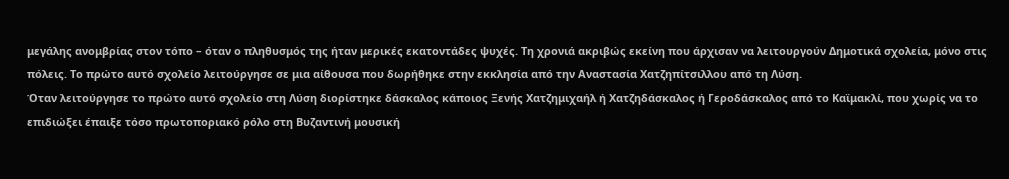μεγάλης ανομβρίας στον τόπο – όταν ο πληθυσμός της ήταν μερικές εκατοντάδες ψυχές. Τη χρονιά ακριβώς εκείνη που άρχισαν να λειτουργούν Δημοτικά σχολεία, μόνο στις πόλεις. Το πρώτο αυτό σχολείο λειτούργησε σε μια αίθουσα που δωρήθηκε στην εκκλησία από την Αναστασία Χατζηπίτσιλλου από τη Λύση.
Όταν λειτούργησε το πρώτο αυτό σχολείο στη Λύση διορίστηκε δάσκαλος κάποιος Ξενής Χατζημιχαήλ ή Χατζηδάσκαλος ή Γεροδάσκαλος από το Καϊμακλί, που χωρίς να το επιδιώξει έπαιξε τόσο πρωτοποριακό ρόλο στη Βυζαντινή μουσική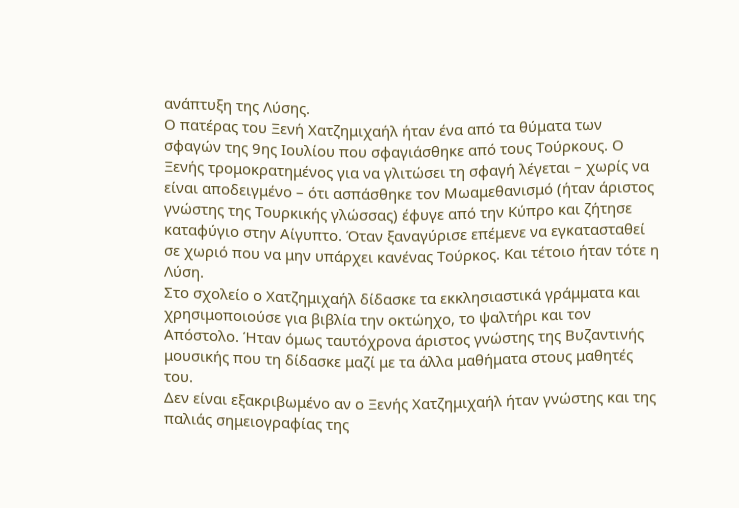ανάπτυξη της Λύσης.
Ο πατέρας του Ξενή Χατζημιχαήλ ήταν ένα από τα θύματα των σφαγών της 9ης Ιουλίου που σφαγιάσθηκε από τους Τούρκους. Ο Ξενής τρομοκρατημένος για να γλιτώσει τη σφαγή λέγεται – χωρίς να είναι αποδειγμένο – ότι ασπάσθηκε τον Μωαμεθανισμό (ήταν άριστος γνώστης της Τουρκικής γλώσσας) έφυγε από την Κύπρο και ζήτησε καταφύγιο στην Αίγυπτο. Όταν ξαναγύρισε επέμενε να εγκατασταθεί σε χωριό που να μην υπάρχει κανένας Τούρκος. Και τέτοιο ήταν τότε η Λύση.
Στο σχολείο ο Χατζημιχαήλ δίδασκε τα εκκλησιαστικά γράμματα και χρησιμοποιούσε για βιβλία την οκτώηχο, το ψαλτήρι και τον Απόστολο. Ήταν όμως ταυτόχρονα άριστος γνώστης της Βυζαντινής μουσικής που τη δίδασκε μαζί με τα άλλα μαθήματα στους μαθητές του.
Δεν είναι εξακριβωμένο αν ο Ξενής Χατζημιχαήλ ήταν γνώστης και της παλιάς σημειογραφίας της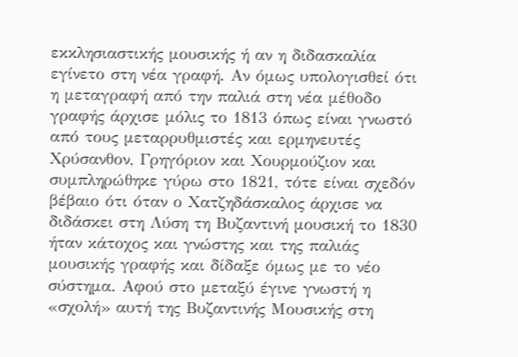εκκλησιαστικής μουσικής ή αν η διδασκαλία εγίνετο στη νέα γραφή. Αν όμως υπολογισθεί ότι η μεταγραφή από την παλιά στη νέα μέθοδο γραφής άρχισε μόλις το 1813 όπως είναι γνωστό από τους μεταρρυθμιστές και ερμηνευτές Χρύσανθον, Γρηγόριον και Χουρμούζιον και συμπληρώθηκε γύρω στο 1821, τότε είναι σχεδόν βέβαιο ότι όταν ο Χατζηδάσκαλος άρχισε να διδάσκει στη Λύση τη Βυζαντινή μουσική το 1830 ήταν κάτοχος και γνώστης και της παλιάς μουσικής γραφής και δίδαξε όμως με το νέο σύστημα. Αφού στο μεταξύ έγινε γνωστή η «σχολή» αυτή της Βυζαντινής Μουσικής στη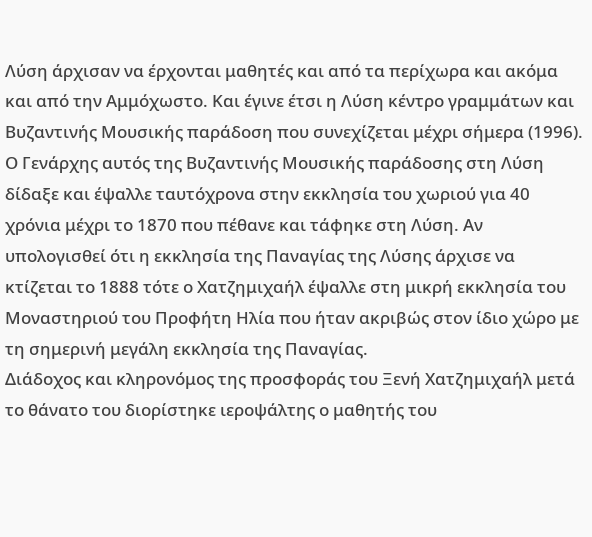Λύση άρχισαν να έρχονται μαθητές και από τα περίχωρα και ακόμα και από την Αμμόχωστο. Και έγινε έτσι η Λύση κέντρο γραμμάτων και Βυζαντινής Μουσικής παράδοση που συνεχίζεται μέχρι σήμερα (1996). Ο Γενάρχης αυτός της Βυζαντινής Μουσικής παράδοσης στη Λύση δίδαξε και έψαλλε ταυτόχρονα στην εκκλησία του χωριού για 40 χρόνια μέχρι το 1870 που πέθανε και τάφηκε στη Λύση. Αν υπολογισθεί ότι η εκκλησία της Παναγίας της Λύσης άρχισε να κτίζεται το 1888 τότε ο Χατζημιχαήλ έψαλλε στη μικρή εκκλησία του Μοναστηριού του Προφήτη Ηλία που ήταν ακριβώς στον ίδιο χώρο με τη σημερινή μεγάλη εκκλησία της Παναγίας.
Διάδοχος και κληρονόμος της προσφοράς του Ξενή Χατζημιχαήλ μετά το θάνατο του διορίστηκε ιεροψάλτης ο μαθητής του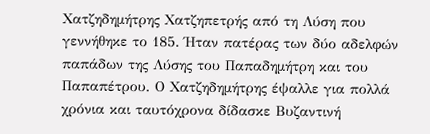Χατζηδημήτρης Χατζηπετρής από τη Λύση που γεννήθηκε το 185. Ήταν πατέρας των δύο αδελφών παπάδων της Λύσης του Παπαδημήτρη και του Παπαπέτρου. Ο Χατζηδημήτρης έψαλλε για πολλά χρόνια και ταυτόχρονα δίδασκε Βυζαντινή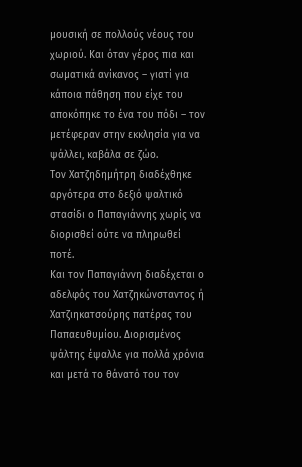μουσική σε πολλούς νέους του χωριού. Και όταν γέρος πια και σωματικά ανίκανος – γιατί για κάποια πάθηση που είχε του αποκόπηκε το ένα του πόδι – τον μετέφεραν στην εκκλησία για να ψάλλει, καβάλα σε ζώο.
Τον Χατζηδημήτρη διαδέχθηκε αργότερα στο δεξιό ψαλτικό στασίδι ο Παπαγιάννης χωρίς να διορισθεί ούτε να πληρωθεί ποτέ.
Και τον Παπαγιάννη διαδέχεται ο αδελφός του Χατζηκώνσταντος ή Χατζιηκατσούρης πατέρας του Παπαευθυμίου. Διορισμένος ψάλτης έψαλλε για πολλά χρόνια και μετά το θάνατό του τον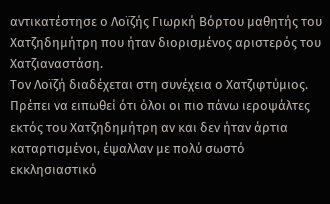αντικατέστησε ο Λοϊζής Γιωρκή Βόρτου μαθητής του Χατζηδημήτρη που ήταν διορισμένος αριστερός του Χατζιαναστάση.
Τον Λοϊζή διαδέχεται στη συνέχεια ο Χατζιφτύμιος.
Πρέπει να ειπωθεί ότι όλοι οι πιο πάνω ιεροψάλτες εκτός του Χατζηδημήτρη αν και δεν ήταν άρτια καταρτισμένοι, έψαλλαν με πολύ σωστό εκκλησιαστικό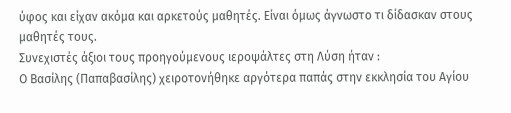ύφος και είχαν ακόμα και αρκετούς μαθητές. Είναι όμως άγνωστο τι δίδασκαν στους μαθητές τους.
Συνεχιστές άξιοι τους προηγούμενους ιεροψάλτες στη Λύση ήταν :
Ο Βασίλης (Παπαβασίλης) χειροτονήθηκε αργότερα παπάς στην εκκλησία του Αγίου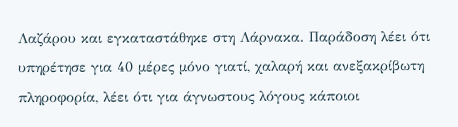Λαζάρου και εγκαταστάθηκε στη Λάρνακα. Παράδοση λέει ότι υπηρέτησε για 40 μέρες μόνο γιατί, χαλαρή και ανεξακρίβωτη πληροφορία, λέει ότι για άγνωστους λόγους κάποιοι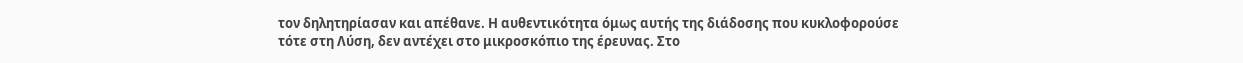τον δηλητηρίασαν και απέθανε. Η αυθεντικότητα όμως αυτής της διάδοσης που κυκλοφορούσε τότε στη Λύση, δεν αντέχει στο μικροσκόπιο της έρευνας. Στο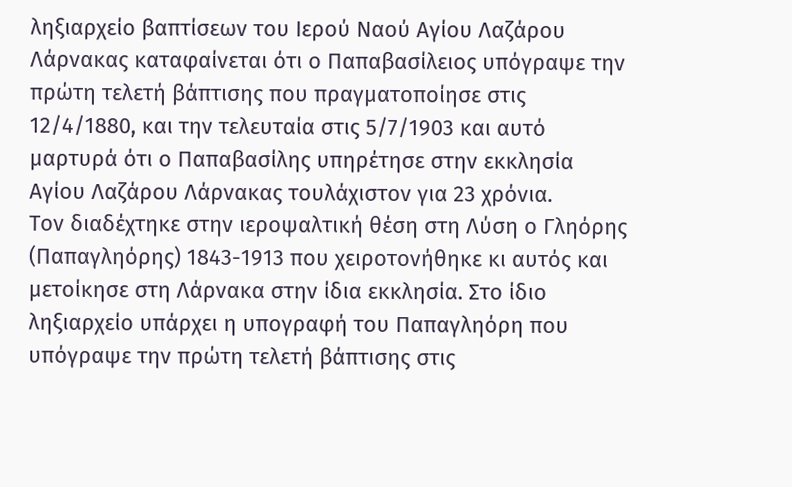ληξιαρχείο βαπτίσεων του Ιερού Ναού Αγίου Λαζάρου Λάρνακας καταφαίνεται ότι ο Παπαβασίλειος υπόγραψε την πρώτη τελετή βάπτισης που πραγματοποίησε στις 12/4/1880, και την τελευταία στις 5/7/1903 και αυτό μαρτυρά ότι ο Παπαβασίλης υπηρέτησε στην εκκλησία Αγίου Λαζάρου Λάρνακας τουλάχιστον για 23 χρόνια.
Τον διαδέχτηκε στην ιεροψαλτική θέση στη Λύση ο Γληόρης (Παπαγληόρης) 1843-1913 που χειροτονήθηκε κι αυτός και μετοίκησε στη Λάρνακα στην ίδια εκκλησία. Στο ίδιο ληξιαρχείο υπάρχει η υπογραφή του Παπαγληόρη που υπόγραψε την πρώτη τελετή βάπτισης στις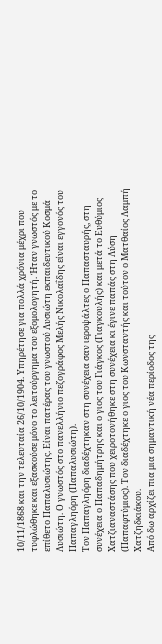10/11/1868 και την τελευταία 26/10/1904. Υπηρέτησε για πολλά χρόνια μέχρι που τυφλώθηκε και εξασκούσε μόνο το λειτούργημα του εξομολογητή. Ήταν γνωστός με το επίθετο Παπαλυσιώτης. Είναι πατέρας του γνωστού Λυσιώτη εκπαιδευτικού Κοσμά Λυσιώτη. Ο γνωστός στο πανελλήνιο πεζογράφος Μελής Νικολαΐδης είναι εγγονός του Παπαγληόρη (Παπαλυσιώτη).
Τον Παπαγληόρη διαδέχτηκαν στη συνέχεια σαν ιεροψάλτες ο Παπασταυρής, στη συνέχεια ο Παπαδημήτρης και ο γιος του Γιάγκος (Γιαγκουλής) και μετά το Ευθύμιος Χατζιαναστάσης που χειροτονήθηκε στη συνέχεια κι έγινε παπάς στη Λύση (Παπαφτύμιος). Τον διαδέχτηκε ο γιος του Κωνσταντής και τούτον ο Ματθαίος Λαμπή Χατζηδκιάκου.
Από δω αρχίζει πια μια σημαντική νέα περίοδος της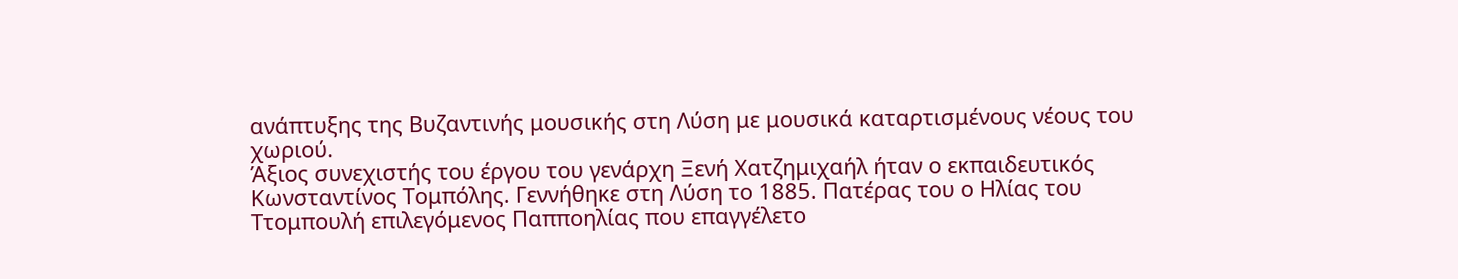ανάπτυξης της Βυζαντινής μουσικής στη Λύση με μουσικά καταρτισμένους νέους του χωριού.
Άξιος συνεχιστής του έργου του γενάρχη Ξενή Χατζημιχαήλ ήταν ο εκπαιδευτικός Κωνσταντίνος Τομπόλης. Γεννήθηκε στη Λύση το 1885. Πατέρας του ο Ηλίας του Ττομπουλή επιλεγόμενος Παπποηλίας που επαγγέλετο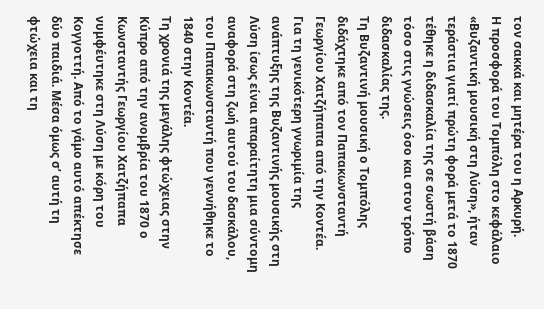τον σακκά και μητέρα του η Αρκυρή.
Η προσφορά του Τομπόλη στο κεφάλαιο «Βυζαντική μουσική στη Λύση», ήταν τεράστια γιατί πρώτη φορά μετά το 1870 τέθηκε η διδασκαλία της σε σωστή βάση τόσο στις γνώσεις όσο και στον τρόπο διδασκαλίας της.
Τη Βυζαντινή μουσική ο Τομπόλης διδάχτηκε από τον Παπακωνσταντή Γεωργίου Χατζήπαπα από την Κοντέα.
Για τη γενικότερη γνωριμία της ανάπτυξης της Βυζαντινής μουσικής στη Λύση ίσως είναι απαραίτητη μια σύντομη αναφορά στη ζωή αυτού του δασκάλου, του Παπακωνσταντή που γεννήθηκε το 1840 στην Κοντέα.
Τη χρονιά της μεγάλης φτώχειας στην Κύπρο από την ανομβρία του 1870 ο Κωνσταντής Γεωργίου Χατζήπαπα νυμφέυτηκε στη Λύση με κόρη του Κογγοττή. Από το γάμο αυτό απέκτησε δύο παιδιά. Μέσα όμως σ’ αυτή τη φτώχεια και τη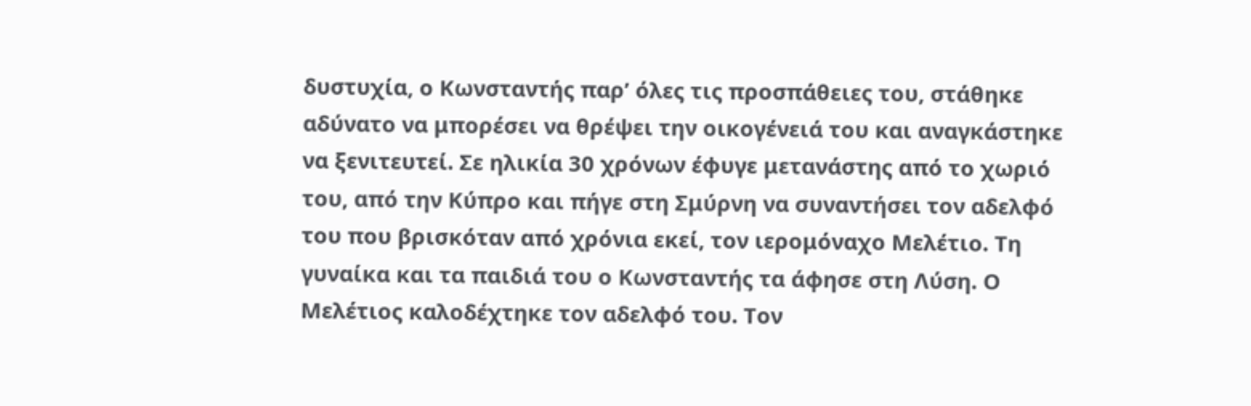δυστυχία, ο Κωνσταντής παρ’ όλες τις προσπάθειες του, στάθηκε αδύνατο να μπορέσει να θρέψει την οικογένειά του και αναγκάστηκε να ξενιτευτεί. Σε ηλικία 30 χρόνων έφυγε μετανάστης από το χωριό του, από την Κύπρο και πήγε στη Σμύρνη να συναντήσει τον αδελφό του που βρισκόταν από χρόνια εκεί, τον ιερομόναχο Μελέτιο. Τη γυναίκα και τα παιδιά του ο Κωνσταντής τα άφησε στη Λύση. Ο Μελέτιος καλοδέχτηκε τον αδελφό του. Τον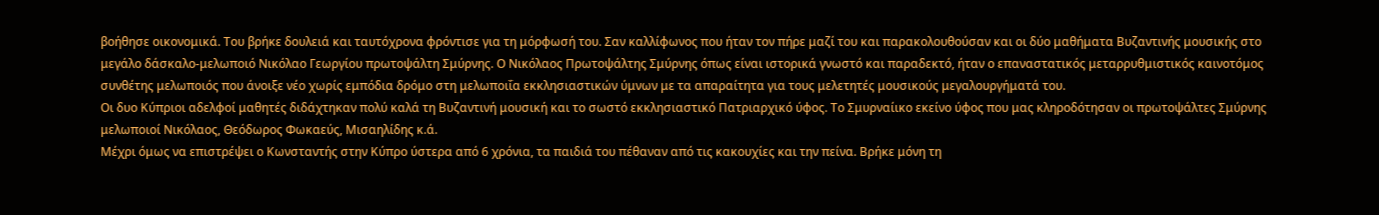βοήθησε οικονομικά. Του βρήκε δουλειά και ταυτόχρονα φρόντισε για τη μόρφωσή του. Σαν καλλίφωνος που ήταν τον πήρε μαζί του και παρακολουθούσαν και οι δύο μαθήματα Βυζαντινής μουσικής στο μεγάλο δάσκαλο-μελωποιό Νικόλαο Γεωργίου πρωτοψάλτη Σμύρνης. Ο Νικόλαος Πρωτοψάλτης Σμύρνης όπως είναι ιστορικά γνωστό και παραδεκτό, ήταν ο επαναστατικός μεταρρυθμιστικός καινοτόμος συνθέτης μελωποιός που άνοιξε νέο χωρίς εμπόδια δρόμο στη μελωποιΐα εκκλησιαστικών ύμνων με τα απαραίτητα για τους μελετητές μουσικούς μεγαλουργήματά του.
Οι δυο Κύπριοι αδελφοί μαθητές διδάχτηκαν πολύ καλά τη Βυζαντινή μουσική και το σωστό εκκλησιαστικό Πατριαρχικό ύφος. Το Σμυρναίικο εκείνο ύφος που μας κληροδότησαν οι πρωτοψάλτες Σμύρνης μελωποιοί Νικόλαος, Θεόδωρος Φωκαεύς, Μισαηλίδης κ.ά.
Μέχρι όμως να επιστρέψει ο Κωνσταντής στην Κύπρο ύστερα από 6 χρόνια, τα παιδιά του πέθαναν από τις κακουχίες και την πείνα. Βρήκε μόνη τη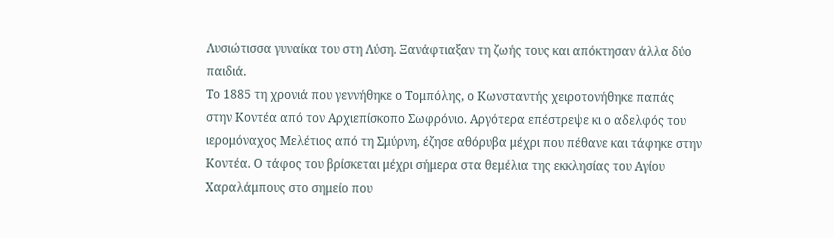Λυσιώτισσα γυναίκα του στη Λύση. Ξανάφτιαξαν τη ζωής τους και απόκτησαν άλλα δύο παιδιά.
Το 1885 τη χρονιά που γεννήθηκε ο Τομπόλης, ο Κωνσταντής χειροτονήθηκε παπάς στην Κοντέα από τον Αρχιεπίσκοπο Σωφρόνιο. Αργότερα επέστρεψε κι ο αδελφός του ιερομόναχος Μελέτιος από τη Σμύρνη, έζησε αθόρυβα μέχρι που πέθανε και τάφηκε στην Κοντέα. Ο τάφος του βρίσκεται μέχρι σήμερα στα θεμέλια της εκκλησίας του Αγίου Χαραλάμπους στο σημείο που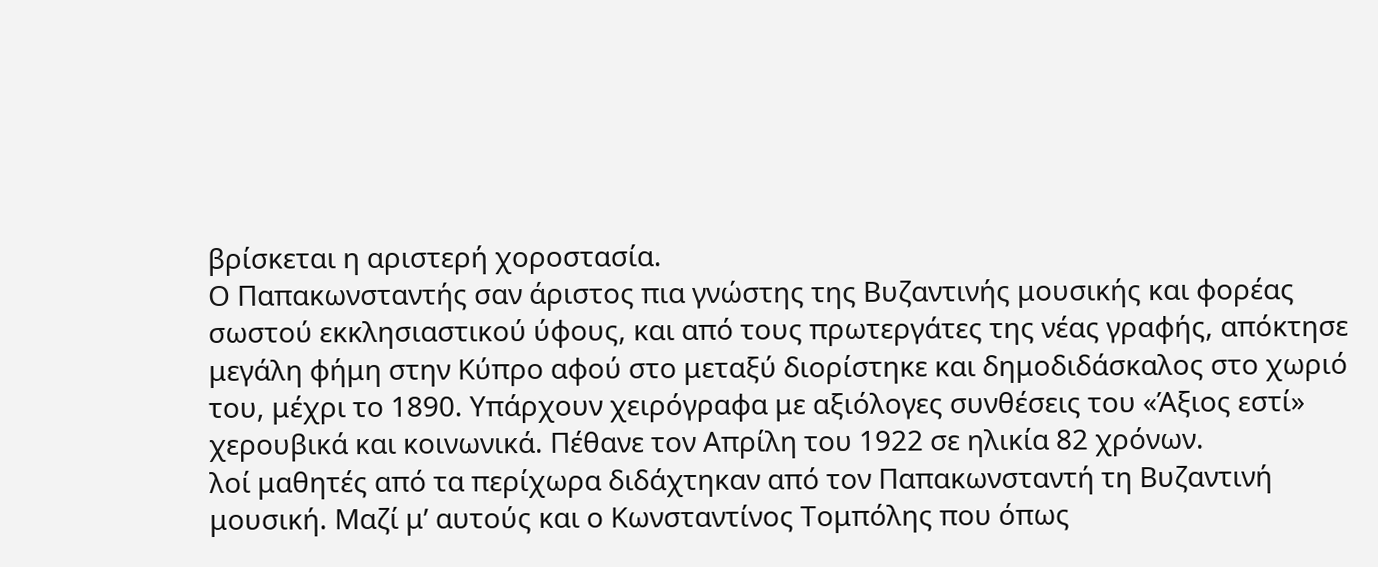βρίσκεται η αριστερή χοροστασία.
Ο Παπακωνσταντής σαν άριστος πια γνώστης της Βυζαντινής μουσικής και φορέας σωστού εκκλησιαστικού ύφους, και από τους πρωτεργάτες της νέας γραφής, απόκτησε μεγάλη φήμη στην Κύπρο αφού στο μεταξύ διορίστηκε και δημοδιδάσκαλος στο χωριό του, μέχρι το 1890. Υπάρχουν χειρόγραφα με αξιόλογες συνθέσεις του «Άξιος εστί» χερουβικά και κοινωνικά. Πέθανε τον Απρίλη του 1922 σε ηλικία 82 χρόνων.
λοί μαθητές από τα περίχωρα διδάχτηκαν από τον Παπακωνσταντή τη Βυζαντινή μουσική. Μαζί μ’ αυτούς και ο Κωνσταντίνος Τομπόλης που όπως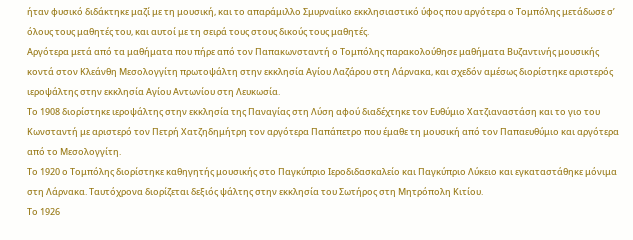ήταν φυσικό διδάκτηκε μαζί με τη μουσική, και το απαράμιλλο Σμυρναίικο εκκλησιαστικό ύφος που αργότερα ο Τομπόλης μετάδωσε σ’ όλους τους μαθητές του, και αυτοί με τη σειρά τους στους δικούς τους μαθητές.
Αργότερα μετά από τα μαθήματα που πήρε από τον Παπακωνσταντή ο Τομπόλης παρακολούθησε μαθήματα Βυζαντινής μουσικής κοντά στον Κλεάνθη Μεσολογγίτη πρωτοψάλτη στην εκκλησία Αγίου Λαζάρου στη Λάρνακα, και σχεδόν αμέσως διορίστηκε αριστερός ιεροψάλτης στην εκκλησία Αγίου Αντωνίου στη Λευκωσία.
Το 1908 διορίστηκε ιεροψάλτης στην εκκλησία της Παναγίας στη Λύση αφού διαδέχτηκε τον Ευθύμιο Χατζιαναστάση και το γιο του Κωνσταντή με αριστερό τον Πετρή Χατζηδημήτρη τον αργότερα Παπάπετρο που έμαθε τη μουσική από τον Παπαευθύμιο και αργότερα από το Μεσολογγίτη.
Το 1920 ο Τομπόλης διορίστηκε καθηγητής μουσικής στο Παγκύπριο Ιεροδιδασκαλείο και Παγκύπριο Λύκειο και εγκαταστάθηκε μόνιμα στη Λάρνακα. Ταυτόχρονα διορίζεται δεξιός ψάλτης στην εκκλησία του Σωτήρος στη Μητρόπολη Κιτίου.
Το 1926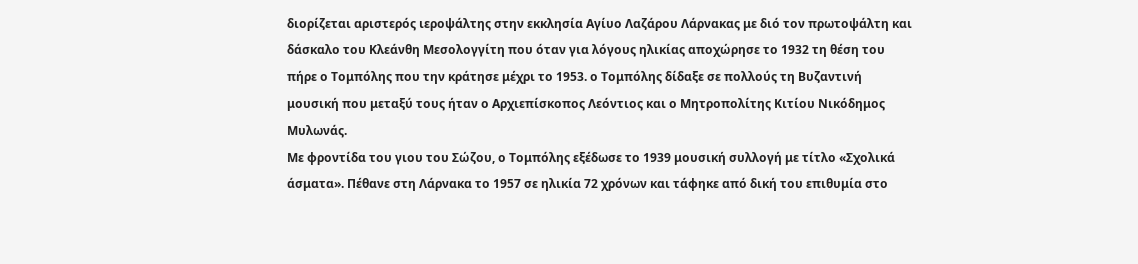διορίζεται αριστερός ιεροψάλτης στην εκκλησία Αγίυο Λαζάρου Λάρνακας με διό τον πρωτοψάλτη και δάσκαλο του Κλεάνθη Μεσολογγίτη που όταν για λόγους ηλικίας αποχώρησε το 1932 τη θέση του πήρε ο Τομπόλης που την κράτησε μέχρι το 1953. ο Τομπόλης δίδαξε σε πολλούς τη Βυζαντινή μουσική που μεταξύ τους ήταν ο Αρχιεπίσκοπος Λεόντιος και ο Μητροπολίτης Κιτίου Νικόδημος Μυλωνάς.
Με φροντίδα του γιου του Σώζου, ο Τομπόλης εξέδωσε το 1939 μουσική συλλογή με τίτλο «Σχολικά άσματα». Πέθανε στη Λάρνακα το 1957 σε ηλικία 72 χρόνων και τάφηκε από δική του επιθυμία στο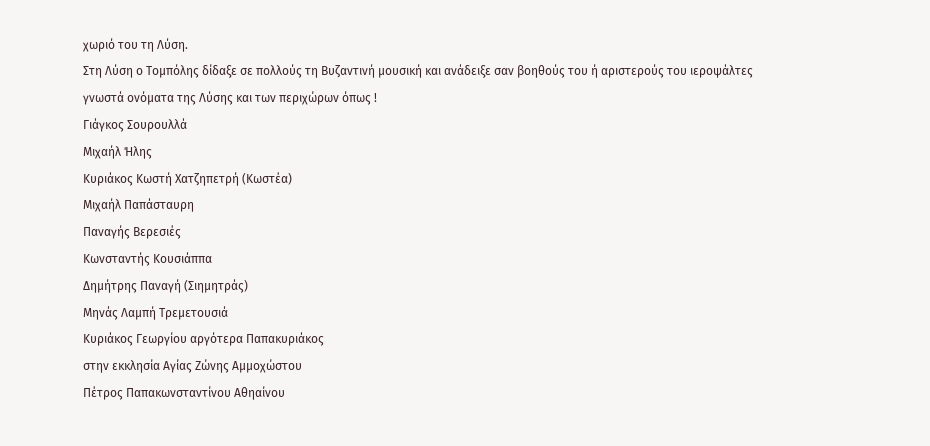χωριό του τη Λύση.
Στη Λύση ο Τομπόλης δίδαξε σε πολλούς τη Βυζαντινή μουσική και ανάδειξε σαν βοηθούς του ή αριστερούς του ιεροψάλτες γνωστά ονόματα της Λύσης και των περιχώρων όπως !
Γιάγκος Σουρουλλά
Μιχαήλ Ήλης
Κυριάκος Κωστή Χατζηπετρή (Κωστέα)
Μιχαήλ Παπάσταυρη
Παναγής Βερεσιές
Κωνσταντής Κουσιάππα
Δημήτρης Παναγή (Σιημητράς)
Μηνάς Λαμπή Τρεμετουσιά
Κυριάκος Γεωργίου αργότερα Παπακυριάκος
στην εκκλησία Αγίας Ζώνης Αμμοχώστου
Πέτρος Παπακωνσταντίνου Αθηαίνου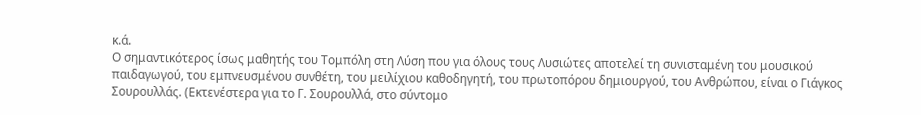κ.ά.
Ο σημαντικότερος ίσως μαθητής του Τομπόλη στη Λύση που για όλους τους Λυσιώτες αποτελεί τη συνισταμένη του μουσικού παιδαγωγού, του εμπνευσμένου συνθέτη, του μειλίχιου καθοδηγητή, του πρωτοπόρου δημιουργού, του Ανθρώπου, είναι ο Γιάγκος Σουρουλλάς. (Εκτενέστερα για το Γ. Σουρουλλά, στο σύντομο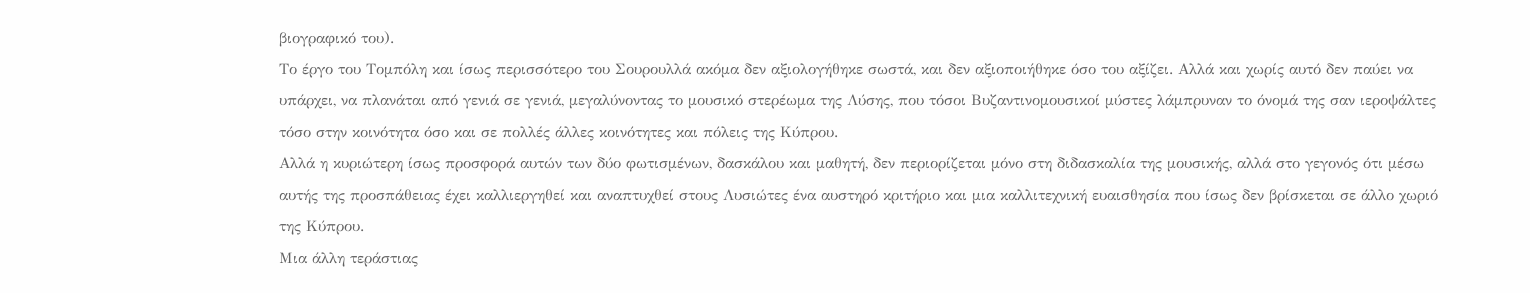βιογραφικό του).
Το έργο του Τομπόλη και ίσως περισσότερο του Σουρουλλά ακόμα δεν αξιολογήθηκε σωστά, και δεν αξιοποιήθηκε όσο του αξίζει. Αλλά και χωρίς αυτό δεν παύει να υπάρχει, να πλανάται από γενιά σε γενιά, μεγαλύνοντας το μουσικό στερέωμα της Λύσης, που τόσοι Βυζαντινομουσικοί μύστες λάμπρυναν το όνομά της σαν ιεροψάλτες τόσο στην κοινότητα όσο και σε πολλές άλλες κοινότητες και πόλεις της Κύπρου.
Αλλά η κυριώτερη ίσως προσφορά αυτών των δύο φωτισμένων, δασκάλου και μαθητή, δεν περιορίζεται μόνο στη διδασκαλία της μουσικής, αλλά στο γεγονός ότι μέσω αυτής της προσπάθειας έχει καλλιεργηθεί και αναπτυχθεί στους Λυσιώτες ένα αυστηρό κριτήριο και μια καλλιτεχνική ευαισθησία που ίσως δεν βρίσκεται σε άλλο χωριό της Κύπρου.
Μια άλλη τεράστιας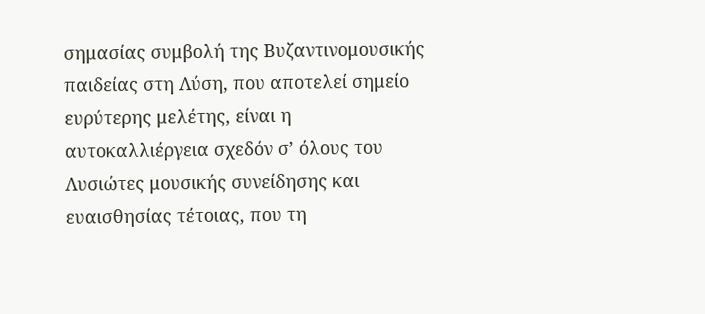σημασίας συμβολή της Βυζαντινομουσικής παιδείας στη Λύση, που αποτελεί σημείο ευρύτερης μελέτης, είναι η αυτοκαλλιέργεια σχεδόν σ’ όλους του Λυσιώτες μουσικής συνείδησης και ευαισθησίας τέτοιας, που τη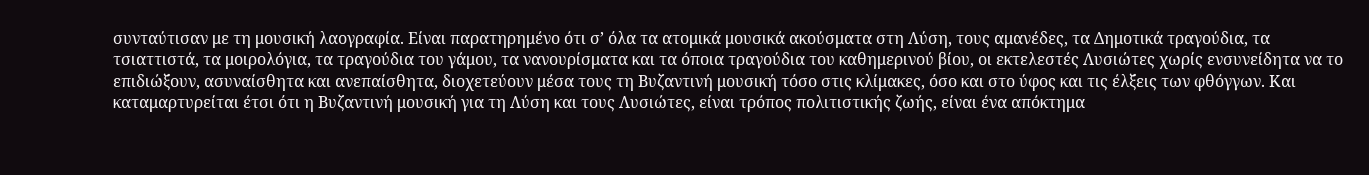συνταύτισαν με τη μουσική λαογραφία. Είναι παρατηρημένο ότι σ’ όλα τα ατομικά μουσικά ακούσματα στη Λύση, τους αμανέδες, τα Δημοτικά τραγούδια, τα τσιαττιστά, τα μοιρολόγια, τα τραγούδια του γάμου, τα νανουρίσματα και τα όποια τραγούδια του καθημερινού βίου, οι εκτελεστές Λυσιώτες χωρίς ενσυνείδητα να το επιδιώξουν, ασυναίσθητα και ανεπαίσθητα, διοχετεύουν μέσα τους τη Βυζαντινή μουσική τόσο στις κλίμακες, όσο και στο ύφος και τις έλξεις των φθόγγων. Και καταμαρτυρείται έτσι ότι η Βυζαντινή μουσική για τη Λύση και τους Λυσιώτες, είναι τρόπος πολιτιστικής ζωής, είναι ένα απόκτημα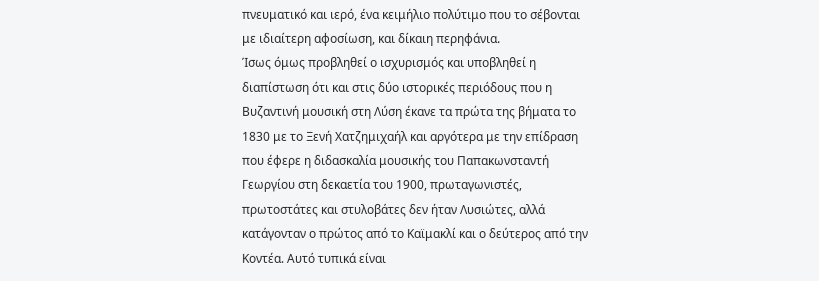πνευματικό και ιερό, ένα κειμήλιο πολύτιμο που το σέβονται με ιδιαίτερη αφοσίωση, και δίκαιη περηφάνια.
Ίσως όμως προβληθεί ο ισχυρισμός και υποβληθεί η διαπίστωση ότι και στις δύο ιστορικές περιόδους που η Βυζαντινή μουσική στη Λύση έκανε τα πρώτα της βήματα το 1830 με το Ξενή Χατζημιχαήλ και αργότερα με την επίδραση που έφερε η διδασκαλία μουσικής του Παπακωνσταντή Γεωργίου στη δεκαετία του 1900, πρωταγωνιστές, πρωτοστάτες και στυλοβάτες δεν ήταν Λυσιώτες, αλλά κατάγονταν ο πρώτος από το Καϊμακλί και ο δεύτερος από την Κοντέα. Αυτό τυπικά είναι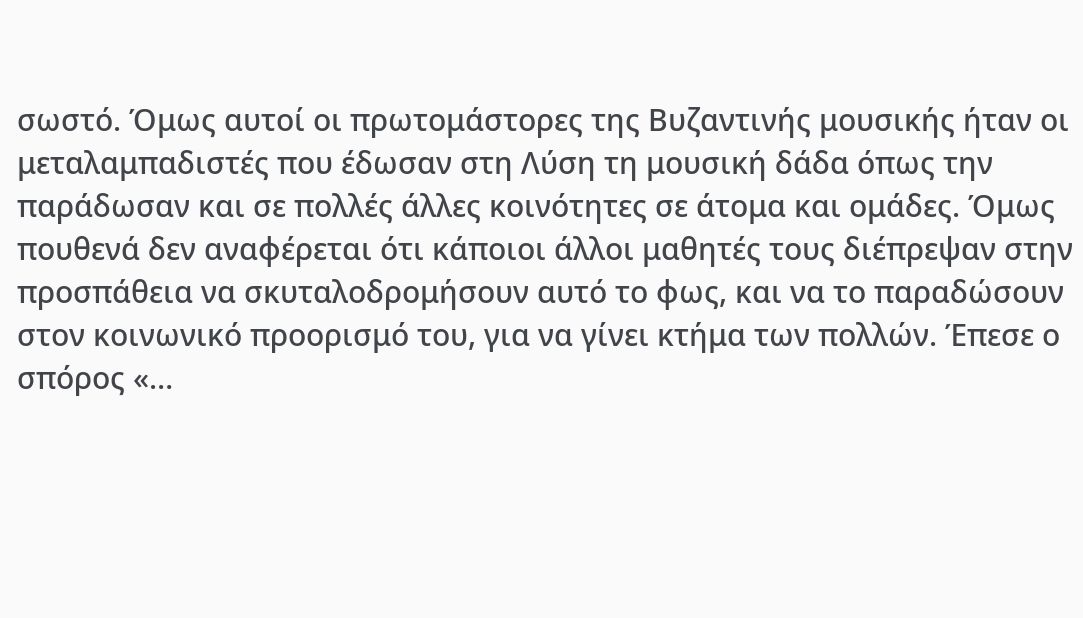σωστό. Όμως αυτοί οι πρωτομάστορες της Βυζαντινής μουσικής ήταν οι μεταλαμπαδιστές που έδωσαν στη Λύση τη μουσική δάδα όπως την παράδωσαν και σε πολλές άλλες κοινότητες σε άτομα και ομάδες. Όμως πουθενά δεν αναφέρεται ότι κάποιοι άλλοι μαθητές τους διέπρεψαν στην προσπάθεια να σκυταλοδρομήσουν αυτό το φως, και να το παραδώσουν στον κοινωνικό προορισμό του, για να γίνει κτήμα των πολλών. Έπεσε ο σπόρος «…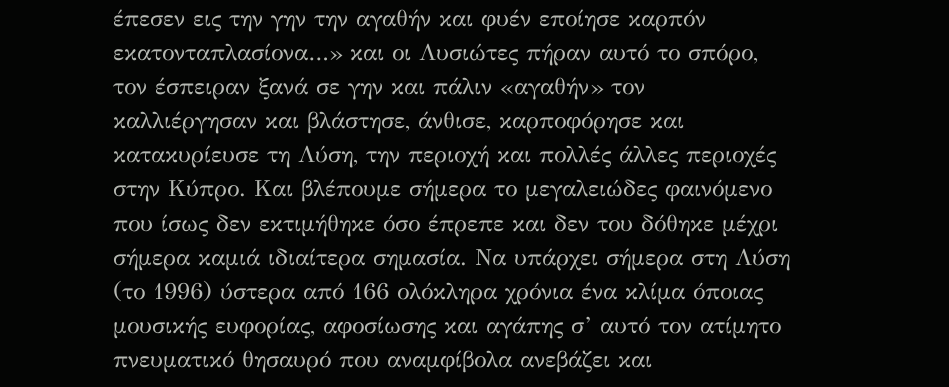έπεσεν εις την γην την αγαθήν και φυέν εποίησε καρπόν εκατονταπλασίονα…» και οι Λυσιώτες πήραν αυτό το σπόρο, τον έσπειραν ξανά σε γην και πάλιν «αγαθήν» τον καλλιέργησαν και βλάστησε, άνθισε, καρποφόρησε και κατακυρίευσε τη Λύση, την περιοχή και πολλές άλλες περιοχές στην Κύπρο. Και βλέπουμε σήμερα το μεγαλειώδες φαινόμενο που ίσως δεν εκτιμήθηκε όσο έπρεπε και δεν του δόθηκε μέχρι σήμερα καμιά ιδιαίτερα σημασία. Να υπάρχει σήμερα στη Λύση (το 1996) ύστερα από 166 ολόκληρα χρόνια ένα κλίμα όποιας μουσικής ευφορίας, αφοσίωσης και αγάπης σ’ αυτό τον ατίμητο πνευματικό θησαυρό που αναμφίβολα ανεβάζει και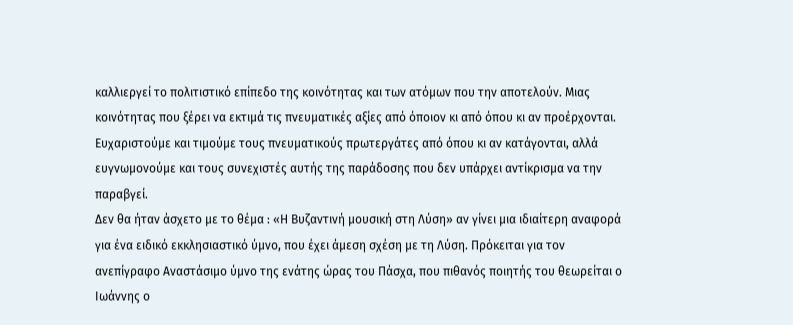καλλιεργεί το πολιτιστικό επίπεδο της κοινότητας και των ατόμων που την αποτελούν. Μιας κοινότητας που ξέρει να εκτιμά τις πνευματικές αξίες από όποιον κι από όπου κι αν προέρχονται.
Ευχαριστούμε και τιμούμε τους πνευματικούς πρωτεργάτες από όπου κι αν κατάγονται, αλλά ευγνωμονούμε και τους συνεχιστές αυτής της παράδοσης που δεν υπάρχει αντίκρισμα να την παραβγεί.
Δεν θα ήταν άσχετο με το θέμα : «Η Βυζαντινή μουσική στη Λύση» αν γίνει μια ιδιαίτερη αναφορά για ένα ειδικό εκκλησιαστικό ύμνο, που έχει άμεση σχέση με τη Λύση. Πρόκειται για τον ανεπίγραφο Αναστάσιμο ύμνο της ενάτης ώρας του Πάσχα, που πιθανός ποιητής του θεωρείται ο Ιωάννης ο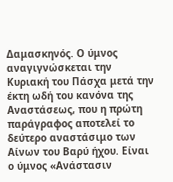Δαμασκηνός. Ο ύμνος αναγιγνώσκεται την Κυριακή του Πάσχα μετά την έκτη ωδή του κανόνα της Αναστάσεως, που η πρώτη παράγραφος αποτελεί το δεύτερο αναστάσιμο των Αίνων του Βαρύ ήχου. Είναι ο ύμνος «Ανάστασιν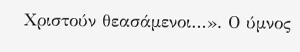Χριστούν θεασάμενοι…». Ο ύμνος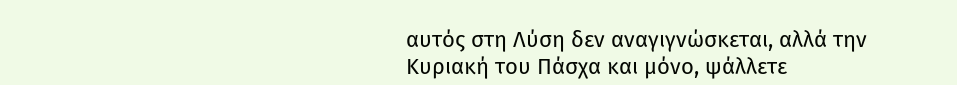αυτός στη Λύση δεν αναγιγνώσκεται, αλλά την Κυριακή του Πάσχα και μόνο, ψάλλετε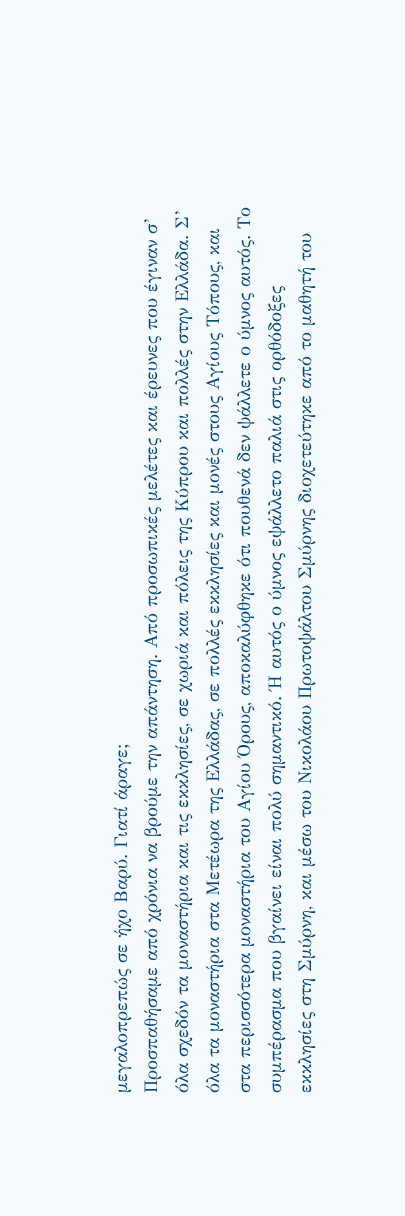μεγαλοπρεπώς σε ήχο Βαρύ. Γιατί άραγε;
Προσπαθήσαμε από χρόνια να βρούμε την απάντηση. Από προσωπικές μελέτες και έρευνες που έγιναν σ’ όλα σχεδόν τα μοναστήρια και τις εκκλησίες, σε χωριά και πόλεις της Κύπρου και πολλές στην Ελλάδα. Σ’ όλα τα μοναστήρια στα Μετέωρα της Ελλάδας, σε πολλές εκκλησίες και μονές στους Αγίους Τόπους, και στα περισσότερα μοναστήρια του Αγίου Όρους, αποκαλύφθηκε ότι πουθενά δεν ψάλλετε ο ύμνος αυτός. Το συμπέρασμα που βγαίνει είναι πολύ σημαντικό. Ή αυτός ο ύμνος εψάλλετο παλιά στις ορθόδοξες εκκλησίες στη Σμύρνη, και μέσω του Νικολάου Πρωτοψάλτου Σμύρνης διοχετεύτηκε από το μαθητή του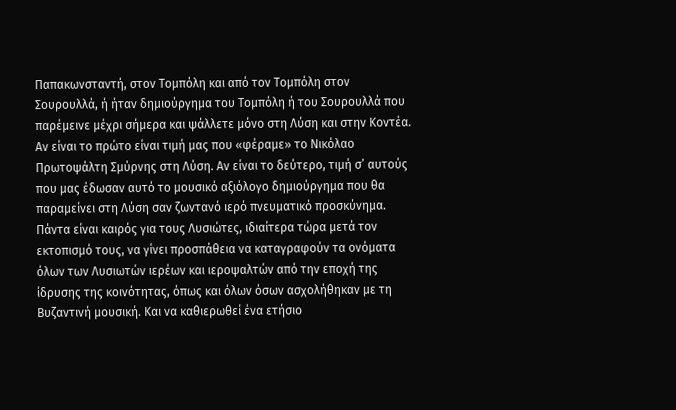Παπακωνσταντή, στον Τομπόλη και από τον Τομπόλη στον Σουρουλλά, ή ήταν δημιούργημα του Τομπόλη ή του Σουρουλλά που παρέμεινε μέχρι σήμερα και ψάλλετε μόνο στη Λύση και στην Κοντέα. Αν είναι το πρώτο είναι τιμή μας που «φέραμε» το Νικόλαο Πρωτοψάλτη Σμύρνης στη Λύση. Αν είναι το δεύτερο, τιμή σ’ αυτούς που μας έδωσαν αυτό το μουσικό αξιόλογο δημιούργημα που θα παραμείνει στη Λύση σαν ζωντανό ιερό πνευματικό προσκύνημα.
Πάντα είναι καιρός για τους Λυσιώτες, ιδιαίτερα τώρα μετά τον εκτοπισμό τους, να γίνει προσπάθεια να καταγραφούν τα ονόματα όλων των Λυσιωτών ιερέων και ιεροψαλτών από την εποχή της ίδρυσης της κοινότητας, όπως και όλων όσων ασχολήθηκαν με τη Βυζαντινή μουσική. Και να καθιερωθεί ένα ετήσιο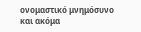ονομαστικό μνημόσυνο και ακόμα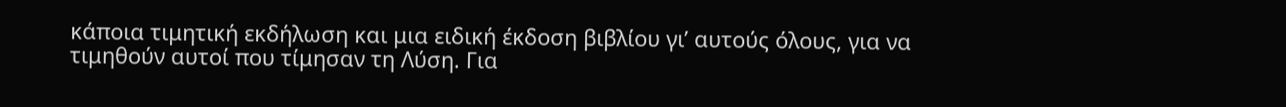κάποια τιμητική εκδήλωση και μια ειδική έκδοση βιβλίου γι’ αυτούς όλους, για να τιμηθούν αυτοί που τίμησαν τη Λύση. Για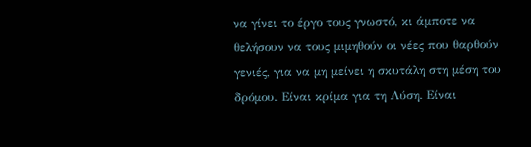να γίνει το έργο τους γνωστό, κι άμποτε να θελήσουν να τους μιμηθούν οι νέες που θαρθούν γενιές, για να μη μείνει η σκυτάλη στη μέση του δρόμου. Είναι κρίμα για τη Λύση. Είναι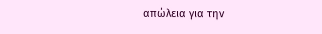απώλεια για την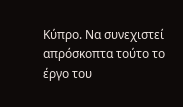Κύπρο. Να συνεχιστεί απρόσκοπτα τούτο το έργο του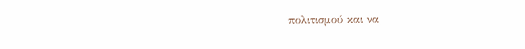πολιτισμού και να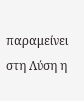παραμείνει στη Λύση η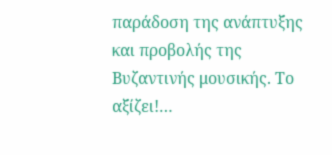παράδοση της ανάπτυξης και προβολής της Βυζαντινής μουσικής. Το αξίζει!…